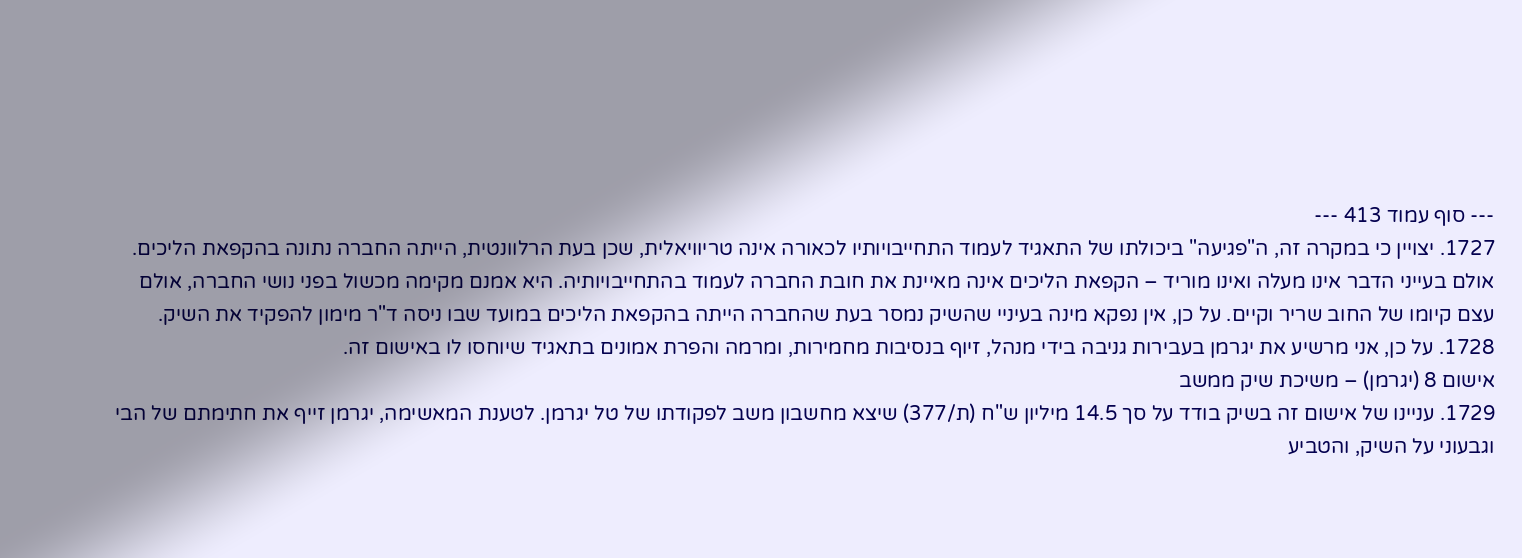--- סוף עמוד 413 ---
1727. יצויין כי במקרה זה, ה"פגיעה" ביכולתו של התאגיד לעמוד התחייבויותיו לכאורה אינה טריוויאלית, שכן בעת הרלוונטית, הייתה החברה נתונה בהקפאת הליכים. אולם בעייני הדבר אינו מעלה ואינו מוריד – הקפאת הליכים אינה מאיינת את חובת החברה לעמוד בהתחייבויותיה. היא אמנם מקימה מכשול בפני נושי החברה, אולם עצם קיומו של החוב שריר וקיים. על כן, אין נפקא מינה בעיניי שהשיק נמסר בעת שהחברה הייתה בהקפאת הליכים במועד שבו ניסה ד"ר מימון להפקיד את השיק.
1728. על כן, אני מרשיע את יגרמן בעבירות גניבה בידי מנהל, זיוף בנסיבות מחמירות, ומרמה והפרת אמונים בתאגיד שיוחסו לו באישום זה.
אישום 8 (יגרמן) – משיכת שיק ממשב
1729. עניינו של אישום זה בשיק בודד על סך 14.5 מיליון ש"ח (ת/377) שיצא מחשבון משב לפקודתו של טל יגרמן. לטענת המאשימה, יגרמן זייף את חתימתם של הבי וגבעוני על השיק, והטביע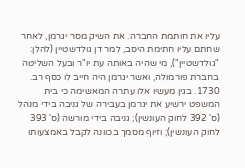עליו את חותמת החברה. את השיק מסר יגרמן, לאחר שחתם עליו חתימת היסב, למר דן גולדשטיין (להלן: "גולדשטיין"), מי שהיה באותה עת יו"ר ובעל השליטה בחברת פורמולה, ואשר יגרמן היה חייב לו כסף רב.
1730. בגין מעשיו אלו עתרה המאשימה כי בית המשפט ירשיע את יגרמן בעבירה של גניבה בידי מנהל (ס' 392 לחוק העונשין); גניבה בידי מורשה (ס' 393 לחוק העונשין); וזיוף מסמך בכוונה לקבל באמצעותו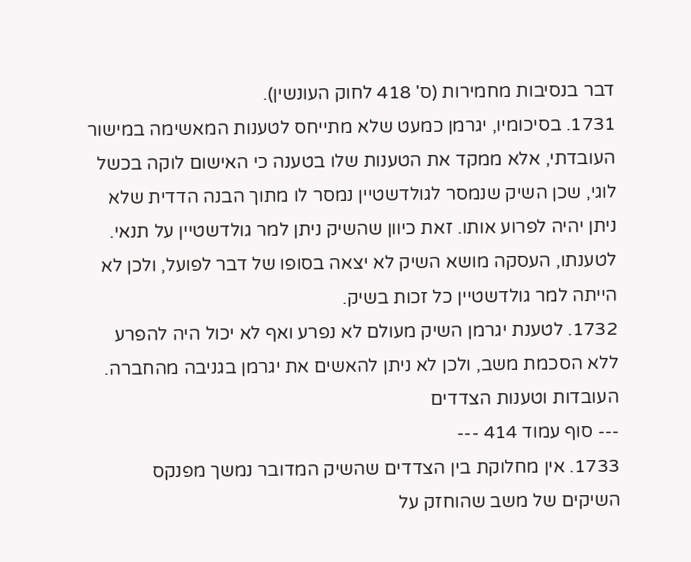דבר בנסיבות מחמירות (ס' 418 לחוק העונשין).
1731. בסיכומיו, יגרמן כמעט שלא מתייחס לטענות המאשימה במישור העובדתי, אלא ממקד את הטענות שלו בטענה כי האישום לוקה בכשל לוגי, שכן השיק שנמסר לגולדשטיין נמסר לו מתוך הבנה הדדית שלא ניתן יהיה לפרוע אותו. זאת כיוון שהשיק ניתן למר גולדשטיין על תנאי. לטענתו, העסקה מושא השיק לא יצאה בסופו של דבר לפועל, ולכן לא הייתה למר גולדשטיין כל זכות בשיק.
1732. לטענת יגרמן השיק מעולם לא נפרע ואף לא יכול היה להפרע ללא הסכמת משב, ולכן לא ניתן להאשים את יגרמן בגניבה מהחברה.
העובדות וטענות הצדדים
--- סוף עמוד 414 ---
1733. אין מחלוקת בין הצדדים שהשיק המדובר נמשך מפנקס השיקים של משב שהוחזק על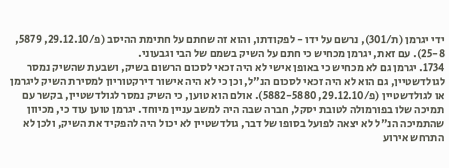ידי יגרמן (ת/301), נרשם על ידו - לפקודתו, והוא זה שחתם על חתימת ההיסב (פ/29.12.10, 5879, 25-8). עם זאת, יגרמן מכחיש כי חתם על השיק בשמם של הבי וגבעוני.
1734. יגרמן גם לא מכחיש כי באופן אישי לא היה זכאי לסכום הרשום בשיק, ושבעת שהשיק נמסר לגולדשטיין, גם הוא לא היה זכאי לסכום הנ"ל, וכן כי לא היה אישור דירקטוריון למסירת השיק ליגרמן או לגולדשטיין (פ/29.12.10, 5882-5880). אולם הוא טוען, כי השיק נמסר לגולדשטיין, בקשר עם תמיכה שלו בפורמולה לטובת יסקל, חברה שבה היה למשב עניין מיוחד. יגרמן טוען עוד כי, מכיוון שהתמיכה הנ"ל לא יצאה לפועל בסופו של דבר, גולדשטיין לא יכול היה להפקיד את השיק, ולכן לא התרחש אירוע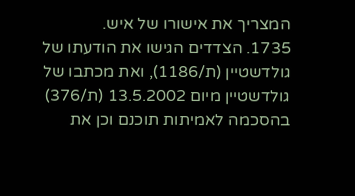המצריך את אישורו של איש.
1735. הצדדים הגישו את הודעתו של גולדשטיין (ת/1186), ואת מכתבו של גולדשטיין מיום 13.5.2002 (ת/376) בהסכמה לאמיתות תוכנם וכן את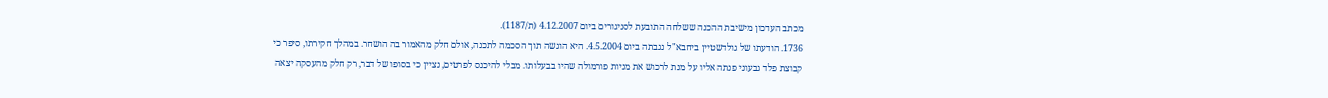מכתב העדכון מישיבת ההכנה ששלחה התובעת לסניגורים ביום 4.12.2007 (ת/1187).
1736. הודעתו של גולדשטיין ביחבא"ל נגבתה ביום 4.5.2004. היא הוגשה תוך הסכמה לתכנה, אולם חלק מהאמור בה הושחר. במהלך חקירתו, סיפר כי קבוצת פלד גבעוני פנתה אליו על מנת לרכוש את מניות פורמולה שהיו בבעלותו. מבלי להיכנס לפרטים, נציין כי בסופו של דבר, רק חלק מהעסקה יצאה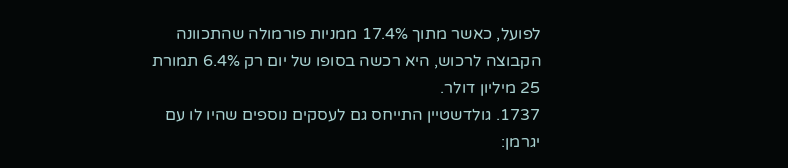לפועל, כאשר מתוך 17.4% ממניות פורמולה שהתכוונה הקבוצה לרכוש, היא רכשה בסופו של יום רק 6.4% תמורת 25 מיליון דולר.
1737. גולדשטיין התייחס גם לעסקים נוספים שהיו לו עם יגרמן: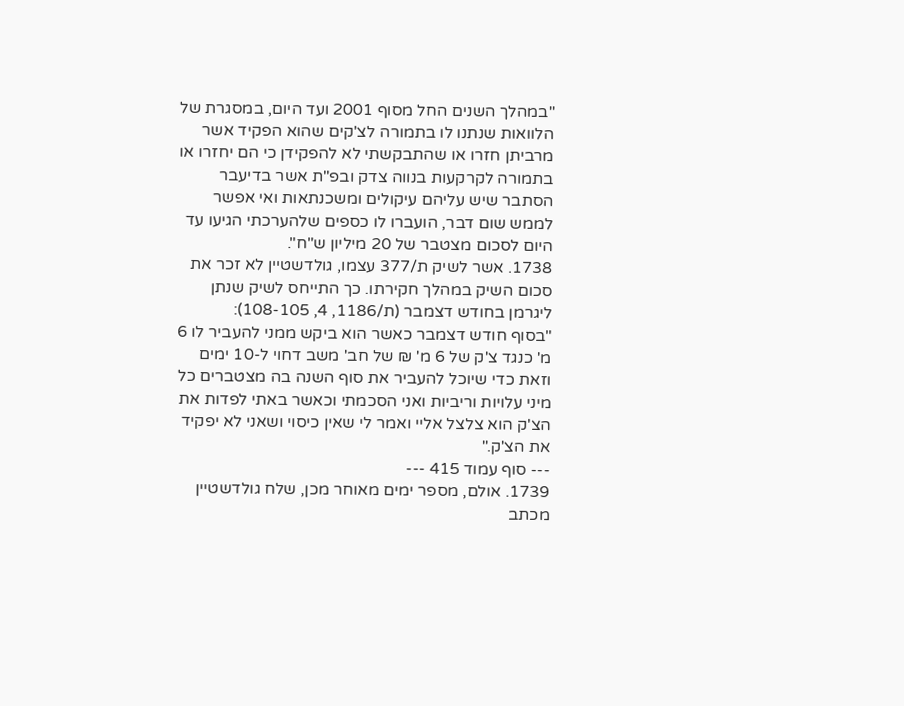"במהלך השנים החל מסוף 2001 ועד היום, במסגרת של הלוואות שנתנו לו בתמורה לצ'קים שהוא הפקיד אשר מרביתן חזרו או שהתבקשתי לא להפקידן כי הם יחזרו או בתמורה לקרקעות בנווה צדק ובפ"ת אשר בדיעבר הסתבר שיש עליהם עיקולים ומשכנתאות ואי אפשר לממש שום דבר, הועברו לו כספים שלהערכתי הגיעו עד היום לסכום מצטבר של 20 מיליון ש"ח".
1738. אשר לשיק ת/377 עצמו, גולדשטיין לא זכר את סכום השיק במהלך חקירתו. כך התייחס לשיק שנתן ליגרמן בחודש דצמבר (ת/1186, 4, 108-105):
"בסוף חודש דצמבר כאשר הוא ביקש ממני להעביר לו 6 מ' כנגד צ'ק של 6 מ' ₪ של חב' משב דחוי ל-10 ימים וזאת כדי שיוכל להעביר את סוף השנה בה מצטברים כל מיני עלויות וריביות ואני הסכמתי וכאשר באתי לפדות את הצ'ק הוא צלצל אליי ואמר לי שאין כיסוי ושאני לא יפקיד את הצ'ק."
--- סוף עמוד 415 ---
1739. אולם, מספר ימים מאוחר מכן, שלח גולדשטיין מכתב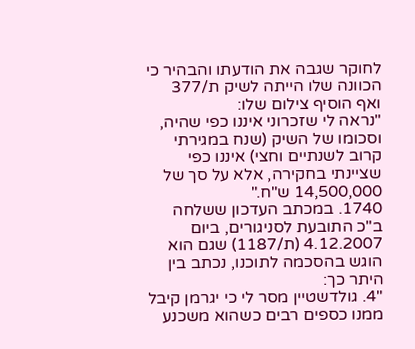לחוקר שגבה את הודעתו והבהיר כי הכוונה שלו הייתה לשיק ת/377 ואף הוסיף צילום שלו:
"נראה לי שזכרוני איננו כפי שהיה, וסכומו של השיק (שנח במגירתי קרוב לשנתיים וחצי) איננו כפי שציינתי בחקירה, אלא על סך של 14,500,000 ש"ח."
1740. במכתב העדכון ששלחה ב"כ התובעת לסניגורים, ביום 4.12.2007 (ת/1187) שגם הוא הוגש בהסכמה לתוכנו, נכתב בין היתר כך:
"4. גולדשטיין מסר לי כי יגרמן קיבל ממנו כספים רבים כשהוא משכנע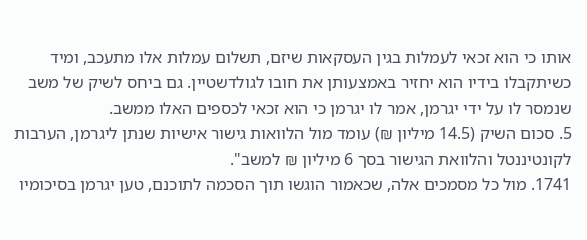אותו כי הוא זכאי לעמלות בגין העסקאות שיזם, תשלום עמלות אלו מתעכב, ומיד כשיתקבלו בידיו הוא יחזיר באמצעותן את חובו לגולדשטיין. גם ביחס לשיק של משב שנמסר לו על ידי יגרמן, אמר לו יגרמן כי הוא זכאי לכספים האלו ממשב.
5. סכום השיק (14.5 מיליון ₪) עומד מול הלוואות גישור אישיות שנתן ליגרמן, הערבות לקונטיננטל והלוואת הגישור בסך 6 מיליון ₪ למשב".
1741. מול כל מסמכים אלה, שכאמור הוגשו תוך הסכמה לתוכנם, טען יגרמן בסיכומיו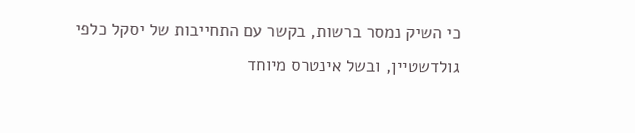כי השיק נמסר ברשות, בקשר עם התחייבות של יסקל כלפי גולדשטיין, ובשל אינטרס מיוחד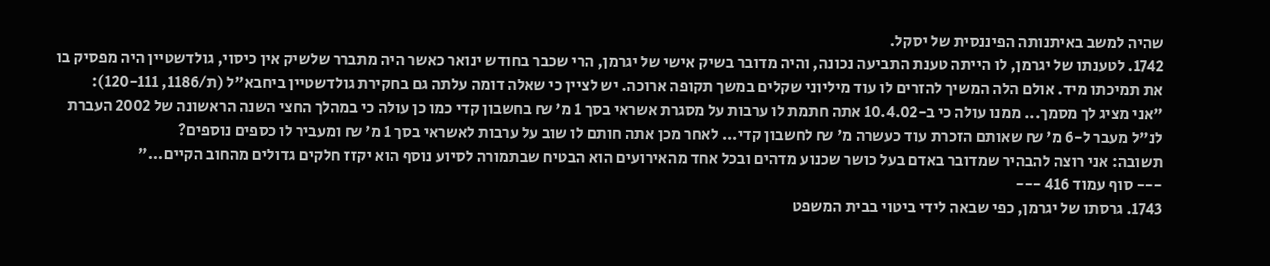שהיה למשב באיתנותה הפיננסית של יסקל.
1742. לטענתו של יגרמן, לו הייתה טענת התביעה נכונה, והיה מדובר בשיק אישי של יגרמן, הרי שכבר בחודש ינואר כאשר היה מתברר שלשיק אין כיסוי, גולדשטיין היה מפסיק בו את תמיכתו מיד. אולם הלה המשיך להזרים לו עוד מיליוני שקלים במשך תקופה ארוכה. יש לציין כי שאלה דומה עלתה גם בחקירת גולדשטיין ביחבא"ל (ת/1186, 120-111):
"אני מציג לך מסמך... ממנו עולה כי ב-10.4.02 אתה חתמת לו ערבות על מסגרת אשראי בסך 1 מ' ₪ בחשבון קדי כמו כן עולה כי במהלך החצי השנה הראשונה של 2002 העברת לנ"ל מעבר ל-6 מ' ₪ שאותם הזכרת עוד כעשרה מ' ₪ לחשבון קדי... לאחר מכן אתה חותם לו שוב על ערבות לאשראי בסך 1 מ' ₪ ומעביר לו כספים נוספים?
תשובה: אני רוצה להבהיר שמדובר באדם בעל כושר שכנוע מדהים ובכל אחד מהאירועים הוא הבטיח שבתמורה לסיוע נוסף הוא יקזז חלקים גדולים מהחוב הקיים..."
--- סוף עמוד 416 ---
1743. גרסתו של יגרמן, כפי שבאה לידי ביטוי בבית המשפט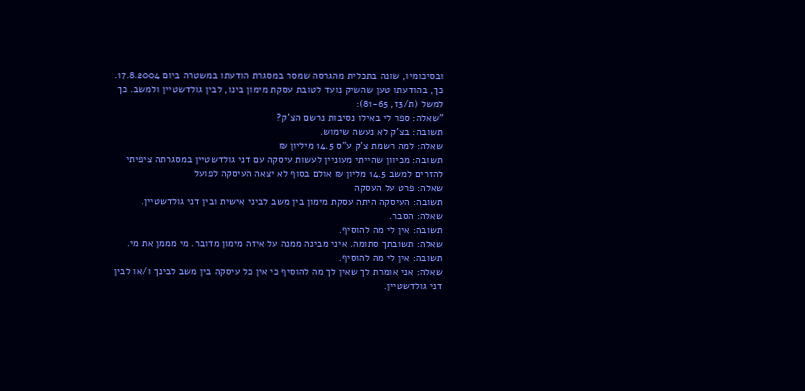ובסיכומיו, שונה בתכלית מהגרסה שמסר במסגרת הודעתו במשטרה ביום 17.8.2004. כך, בהודעתו טען שהשיק נועד לטובת עסקת מימון בינו, לבין גולדשטיין ולמשב. כך למשל (ת/3ז, 81-65):
"שאלה: ספר לי באילו נסיבות נרשם הצ'ק?
תשובה: בצ'ק לא נעשה שימוש.
שאלה: למה רשמת צ'ק ע"ס 14.5 מיליון ₪
תשובה: מכיוון שהייתי מעוניין לעשות עיסקה עם דני גולדשטיין במסגרתה ציפיתי להזרים למשב 14.5 מליון ₪ אולם בסוף לא יצאה העיסקה לפועל
שאלה: פרט על העסקה
תשובה: העיסקה היתה עסקת מימון בין משב לביני אישית ובין דני גולדשטיין.
שאלה: הסבר.
תשובה: אין לי מה להוסיף.
שאלה: תשובתך סתומה. איני מבינה ממנה על איזה מימון מדובר. מי מממן את מי.
תשובה: אין לי מה להוסיף.
שאלה: אני אומרת לך שאין לך מה להוסיף כי אין כל עיסקה בין משב לבינך ו/או לבין דני גולדשטיין.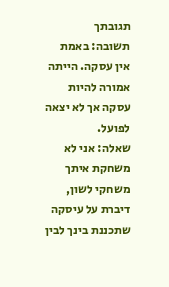תגובתך
תשובה: באמת אין עסקה. הייתה אמורה להיות עסקה אך לא יצאה לפועל.
שאלה: אני לא משחקת איתך משחקי לשון, דיברת על עיסקה שתכננת בינך לבין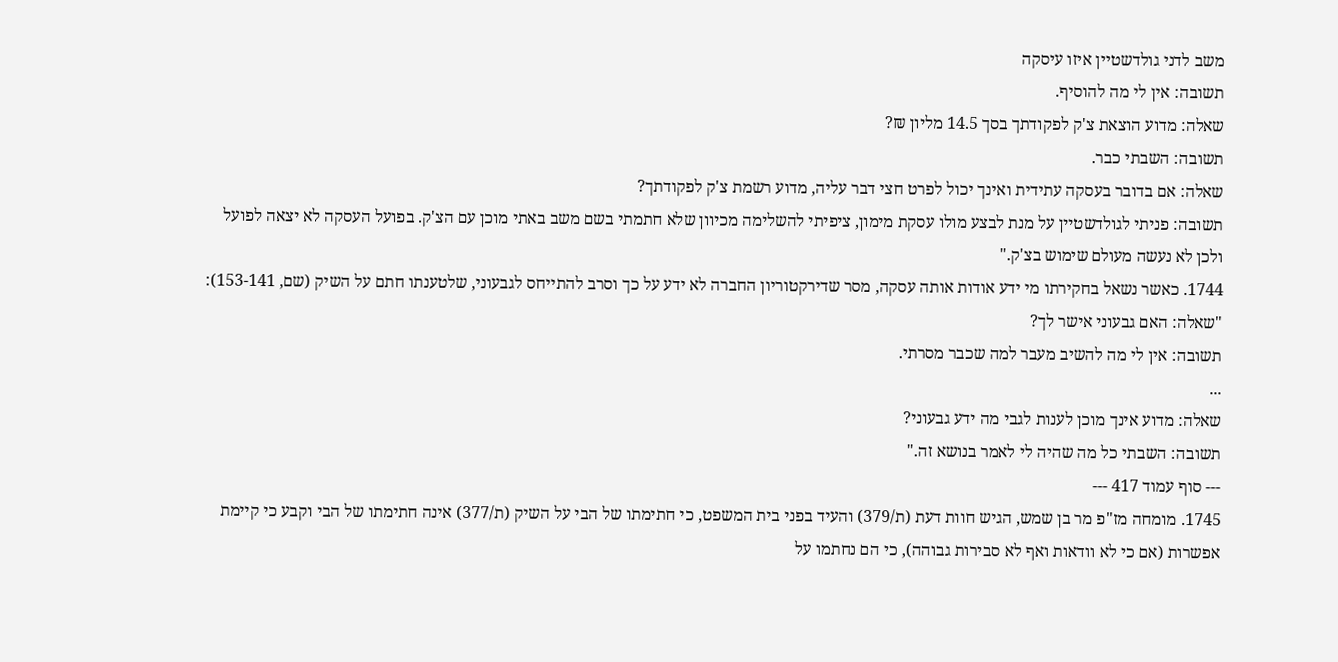משב לדני גולדשטיין איזו עיסקה
תשובה: אין לי מה להוסיף.
שאלה: מדוע הוצאת צ'ק לפקודתך בסך 14.5 מליון ₪?
תשובה: השבתי כבר.
שאלה: אם בדובר בעסקה עתידית ואינך יכול לפרט חצי דבר עליה, מדוע רשמת צ'ק לפקודתך?
תשובה: פניתי לגולדשטיין על מנת לבצע מולו עסקת מימון, ציפיתי להשלימה מכיוון שלא חתמתי בשם משב באתי מוכן עם הצ'ק. בפועל העסקה לא יצאה לפועל ולכן לא נעשה מעולם שימוש בצ'ק."
1744. כאשר נשאל בחקירתו מי ידע אודות אותה עסקה, מסר שדירקטוריון החברה לא ידע על כך וסרב להתייחס לגבעוני, שלטענתו חתם על השיק (שם, 153-141):
"שאלה: האם גבעוני אישר לך?
תשובה: אין לי מה להשיב מעבר למה שכבר מסרתי.
...
שאלה: מדוע אינך מוכן לענות לגבי מה ידע גבעוני?
תשובה: השבתי כל מה שהיה לי לאמר בנושא זה."
--- סוף עמוד 417 ---
1745. מומחה מז"פ מר בן שמש, הגיש חוות דעת (ת/379) והעיד בפני בית המשפט, כי חתימתו של הבי על השיק (ת/377) אינה חתימתו של הבי וקבע כי קיימת אפשרות (אם כי לא וודאות ואף לא סבירות גבוהה), כי הם נחתמו על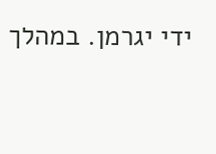ידי יגרמן. במהלך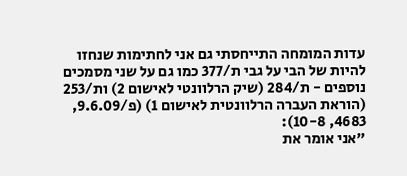עדות המומחה התייחסתי גם אני לחתימות שנחזו להיות של הבי על גבי ת/377 כמו גם על שני מסמכים נוספים - ת/284 (שיק הרלוונטי לאישום 2) ות/253 (הוראת העברה הרלוונטית לאישום 1) (פ/9.6.09, 4683, 10-8):
"אני אומר את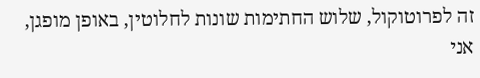זה לפרוטוקול, שלוש החתימות שונות לחלוטין, באופן מופגן, אני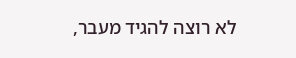לא רוצה להגיד מעבר,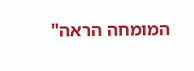המומחה הראה"